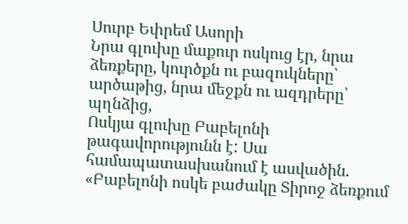Սուրբ Եփրեմ Ասորի
Նրա գլուխը մաքուր ոսկուց էր, նրա ձեռքերը, կուրծքն ու բազուկները՝ արծաթից, նրա մեջքն ու ազդրերը՝ պղնձից,
Ոսկյա գլուխը Բաբելոնի թագավորությունն է: Սա համապատասխանում է ասվածին. «Բաբելոնի ոսկե բաժակը Տիրոջ ձեռքում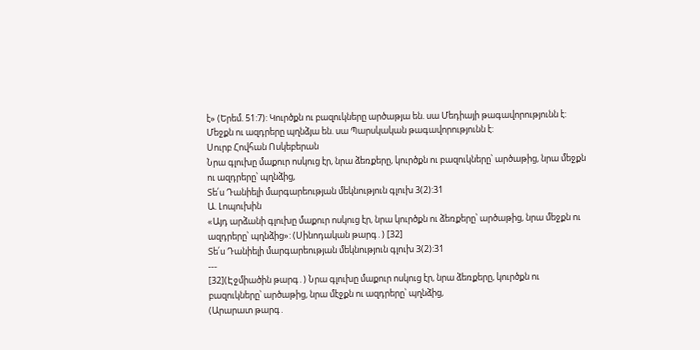է» (Երեմ. 51:7): Կուրծքն ու բազուկները արծաթյա են. սա Մեդիայի թագավորությունն է: Մեջքն ու ազդրերը պղնձյա են. սա Պարսկական թագավորությունն է:
Սուրբ Հովհան Ոսկեբերան
Նրա գլուխը մաքուր ոսկուց էր, նրա ձեռքերը, կուրծքն ու բազուկները՝ արծաթից, նրա մեջքն ու ազդրերը՝ պղնձից,
Տե՛ս Դանիելի մարգարեության մեկնություն գլուխ 3(2):31
Ա. Լոպուխին
«Այդ արձանի գլուխը մաքուր ոսկուց էր, նրա կուրծքն ու ձեռքերը՝ արծաթից, նրա մեջքն ու ազդրերը՝ պղնձից»: (Սինոդական թարգ․) [32]
Տե՛ս Դանիելի մարգարեության մեկնություն գլուխ 3(2):31
---
[32](Էջմիածին թարգ․) Նրա գլուխը մաքուր ոսկուց էր, նրա ձեռքերը, կուրծքն ու բազուկները՝ արծաթից, նրա մէջքն ու ազդրերը՝ պղնձից,
(Արարատ թարգ․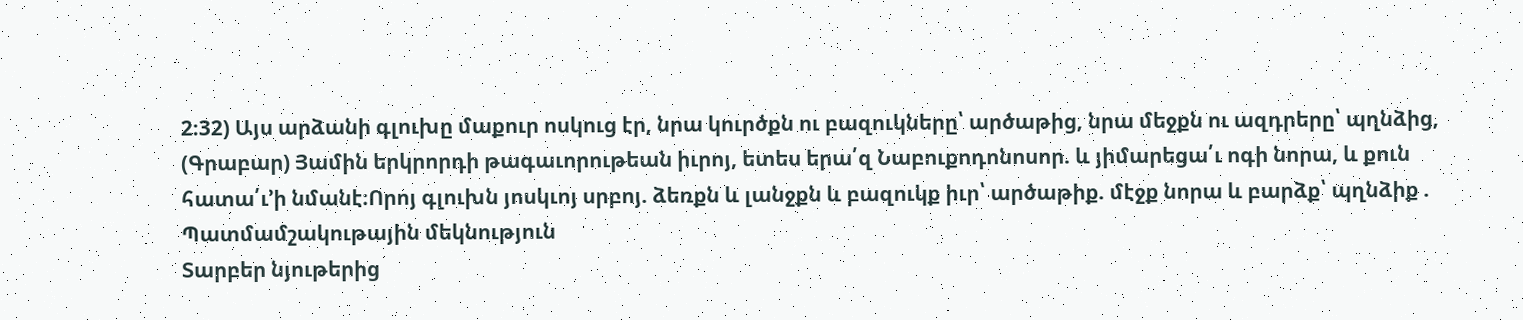2։32) Այս արձանի գլուխը մաքուր ոսկուց էր, նրա կուրծքն ու բազուկները՝ արծաթից, նրա մեջքն ու ազդրերը՝ պղնձից,
(Գրաբար) Յամին երկրորդի թագաւորութեան իւրոյ, ետես երա՛զ Նաբուքոդոնոսոր. և յիմարեցա՛ւ ոգի նորա, և քուն հատա՛ւ’ի նմանէ։Որոյ գլուխն յոսկւոյ սրբոյ. ձեռքն և լանջքն և բազուկք իւր՝ արծաթիք. մէջք նորա և բարձք՝ պղնձիք .
Պատմամշակութային մեկնություն
Տարբեր նյութերից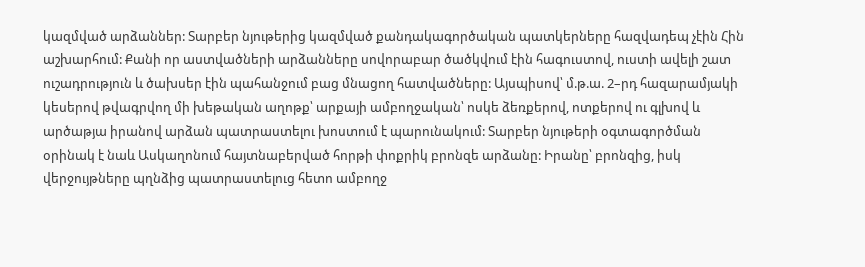կազմված արձաններ: Տարբեր նյութերից կազմված քանդակագործական պատկերները հազվադեպ չէին Հին աշխարհում: Քանի որ աստվածների արձանները սովորաբար ծածկվում էին հագուստով, ուստի ավելի շատ ուշադրություն և ծախսեր էին պահանջում բաց մնացող հատվածները: Այսպիսով՝ մ.թ.ա. 2–րդ հազարամյակի կեսերով թվագրվող մի խեթական աղոթք՝ արքայի ամբողջական՝ ոսկե ձեռքերով, ոտքերով ու գլխով և արծաթյա իրանով արձան պատրաստելու խոստում է պարունակում: Տարբեր նյութերի օգտագործման օրինակ է նաև Ասկաղոնում հայտնաբերված հորթի փոքրիկ բրոնզե արձանը: Իրանը՝ բրոնզից, իսկ վերջույթները պղնձից պատրաստելուց հետո ամբողջ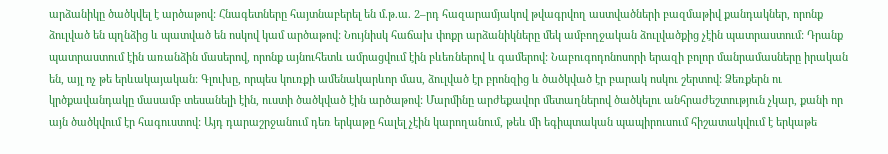արձանիկը ծածկվել է արծաթով: Հնագետները հայտնաբերել են մ.թ.ա. 2–րդ հազարամյակով թվագրվող աստվածների բազմաթիվ քանդակներ, որոնք ձուլված են պղնձից և պատված են ոսկով կամ արծաթով: Նույնիսկ հաճախ փոքր արձանիկները մեկ ամբողջական ձուլվածքից չէին պատրաստում: Դրանք պատրաստում էին առանձին մասերով, որոնք այնուհետև ամրացվում էին բևեռներով և գամերով: Նաբուգոդոնոսորի երազի բոլոր մանրամասները իրական են, այլ ոչ թե երևակայական: Գլուխը, որպես կուռքի ամենակարևոր մաս, ձուլված էր բրոնզից և ծածկված էր բարակ ոսկու շերտով: Ձեռքերն ու կրծքավանդակը մասամբ տեսանելի էին, ուստի ծածկված էին արծաթով: Մարմինը արժեքավոր մետաղներով ծածկելու անհրաժեշտություն չկար, քանի որ այն ծածկվում էր հագուստով: Այդ դարաշրջանում դեռ երկաթը հալել չէին կարողանում, թեև մի եգիպտական պապիրուսում հիշատակվում է երկաթե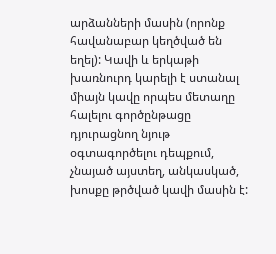արձանների մասին (որոնք հավանաբար կեղծված են եղել): Կավի և երկաթի խառնուրդ կարելի է ստանալ միայն կավը որպես մետաղը հալելու գործընթացը դյուրացնող նյութ օգտագործելու դեպքում, չնայած այստեղ, անկասկած, խոսքը թրծված կավի մասին է: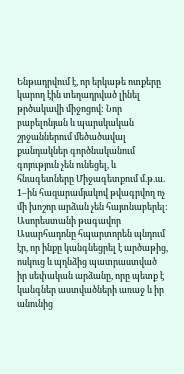Ենթադրվում է, որ երկաթե ոտքերը կարող էին տեղադրված լինել թրծակավի միջոցով: Նոր բաբելոնյան և պարսկական շրջաններում մեծածավալ քանդակներ գործնականում գոյություն չեն ունեցել, և հնագետները Միջագետքում մ.թ.ա. 1–ին հազարամյակով թվագրվող ոչ մի խոշոր արձան չեն հայտնաբերել: Ասորեստանի թագավոր Ասարհադոնը հպարտորեն պնդում էր, որ ինքը կանգնեցրել է արծաթից, ոսկուց և պղնձից պատրաստված իր սեփական արձանը, որը պետք է կանգներ աստվածների առաջ և իր անունից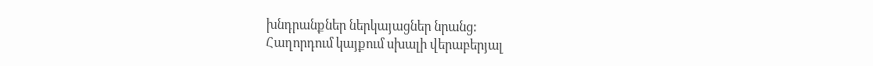խնդրանքներ ներկայացներ նրանց:
Հաղորդում կայքում սխալի վերաբերյալ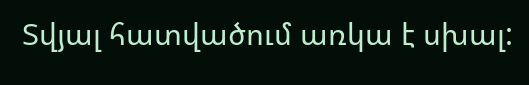Տվյալ հատվածում առկա է սխալ: